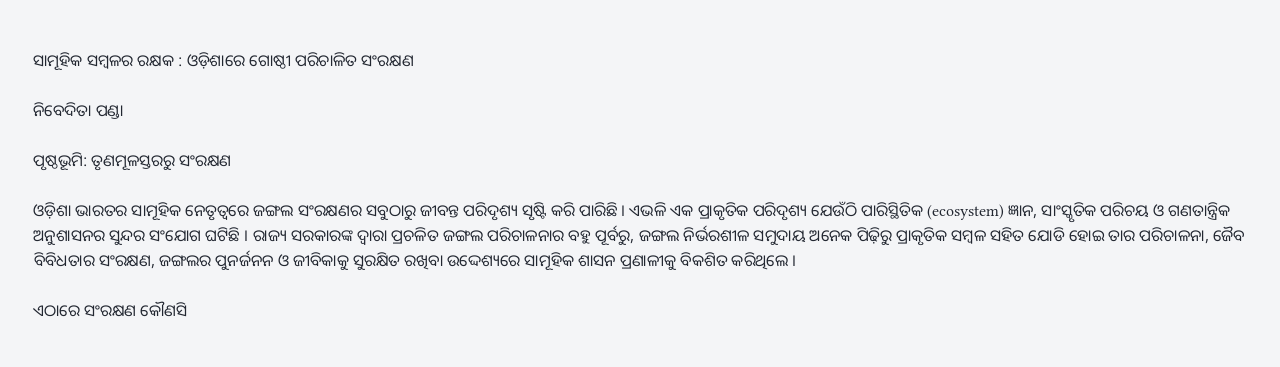ସାମୂହିକ ସମ୍ବଳର ରକ୍ଷକ : ଓଡ଼ିଶାରେ ଗୋଷ୍ଠୀ ପରିଚାଳିତ ସଂରକ୍ଷଣ

ନିବେଦିତା ପଣ୍ଡା

ପୃଷ୍ଠଭୂମି: ତୃଣମୂଳସ୍ତରରୁ ସଂରକ୍ଷଣ

ଓଡ଼ିଶା ଭାରତର ସାମୂହିକ ନେତୃତ୍ୱରେ ଜଙ୍ଗଲ ସଂରକ୍ଷଣର ସବୁଠାରୁ ଜୀବନ୍ତ ପରିଦୃଶ୍ୟ ସୃଷ୍ଟି କରି ପାରିଛି । ଏଭଳି ଏକ ପ୍ରାକୃତିକ ପରିଦୃଶ୍ୟ ଯେଉଁଠି ପାରିସ୍ଥିତିକ (ecosystem) ଜ୍ଞାନ, ସାଂସ୍କୃତିକ ପରିଚୟ ଓ ଗଣତାନ୍ତ୍ରିକ ଅନୁଶାସନର ସୁନ୍ଦର ସଂଯୋଗ ଘଟିଛି । ରାଜ୍ୟ ସରକାରଙ୍କ ଦ୍ୱାରା ପ୍ରଚଳିତ ଜଙ୍ଗଲ ପରିଚାଳନାର ବହୁ ପୂର୍ବରୁ, ଜଙ୍ଗଲ ନିର୍ଭରଶୀଳ ସମୁଦାୟ ଅନେକ ପିଢ଼ିରୁ ପ୍ରାକୃତିକ ସମ୍ବଳ ସହିତ ଯୋଡି ହୋଇ ତାର ପରିଚାଳନା, ଜୈବ ବିବିଧତାର ସଂରକ୍ଷଣ, ଜଙ୍ଗଲର ପୁନର୍ଜନନ ଓ ଜୀବିକାକୁ ସୁରକ୍ଷିତ ରଖିବା ଉଦ୍ଦେଶ୍ୟରେ ସାମୂହିକ ଶାସନ ପ୍ରଣାଳୀକୁ ବିକଶିତ କରିଥିଲେ ।

ଏଠାରେ ସଂରକ୍ଷଣ କୌଣସି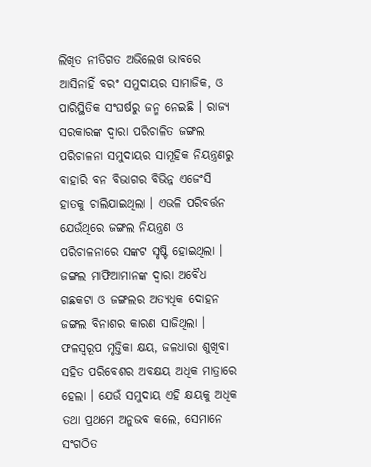ଲିଖିତ ନୀତିଗତ ଅଭିଲେଖ ଭାବରେ ଆସିନାହିଁ ବରଂ ସମୁଦାୟର ସାମାଜିକ, ଓ ପାରିସ୍ଥିତିକ ସଂଘର୍ଷରୁ ଜନ୍ମ ନେଇଛି । ରାଜ୍ୟ ସରକାରଙ୍କ ଦ୍ୱାରା ପରିଚାଳିତ ଜଙ୍ଗଲ ପରିଚାଳନା ସମୁଦାୟର ସାମୂହିକ ନିୟନ୍ତ୍ରଣରୁ ବାହାରି ବନ ବିଭାଗର ବିଭିନ୍ନ ଏଜେଂସି ହାତକୁ ଚାଲିଯାଇଥିଲା । ଏଭଳି ପରିବର୍ତ୍ତନ ଯେଉଁଥିରେ ଜଙ୍ଗଲ ନିୟନ୍ତ୍ରଣ ଓ ପରିଚାଳନାରେ ସଙ୍କଟ ସୃଷ୍ଟି ହୋଇଥିଲା । ଜଙ୍ଗଲ ମାଫିଆମାନଙ୍କ ଦ୍ୱାରା ଅବୈଧ ଗଛକଟା ଓ ଜଙ୍ଗଲର ଅତ୍ୟଧିକ ଦୋହନ ଜଙ୍ଗଲ ବିନାଶର କାରଣ ସାଜିଥିଲା । ଫଳସ୍ୱରୂପ ମୃତ୍ତିକା କ୍ଷୟ, ଜଳଧାରା ଶୁଖିବା ସହିତ ପରିବେଶର ଅବକ୍ଷୟ ଅଧିକ ମାତ୍ରାରେ ହେଲା । ଯେଉଁ ସମୁଦାୟ ଏହି କ୍ଷୟକୁ ଅଧିକ ତଥା ପ୍ରଥମେ ଅନୁଭବ କଲେ, ସେମାନେ ସଂଗଠିତ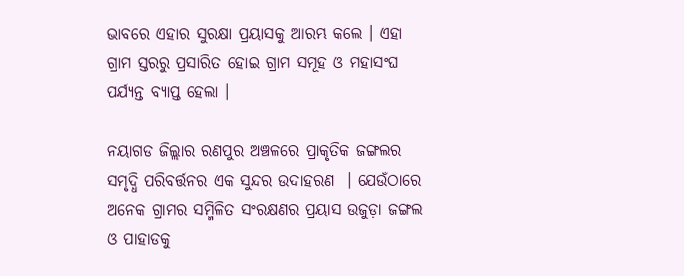ଭାବରେ ଏହାର ସୁରକ୍ଷା ପ୍ରୟାସକୁ ଆରମ୍ଭ କଲେ । ଏହା ଗ୍ରାମ ସ୍ତରରୁ ପ୍ରସାରିତ ହୋଇ ଗ୍ରାମ ସମୂହ ଓ ମହାସଂଘ ପର୍ଯ୍ୟନ୍ତ ବ୍ୟାପ୍ତ ହେଲା ।

ନୟାଗଡ ଜିଲ୍ଲାର ରଣପୁର ଅଞ୍ଚଳରେ ପ୍ରାକୃତିକ ଜଙ୍ଗଲର ସମୃଦ୍ଧି ପରିବର୍ତ୍ତନର ଏକ ସୁନ୍ଦର ଉଦାହରଣ  । ଯେଉଁଠାରେ ଅନେକ ଗ୍ରାମର ସମ୍ମିଳିତ ସଂରକ୍ଷଣର ପ୍ରୟାସ ଉଜୁଡ଼ା ଜଙ୍ଗଲ ଓ ପାହାଡକୁ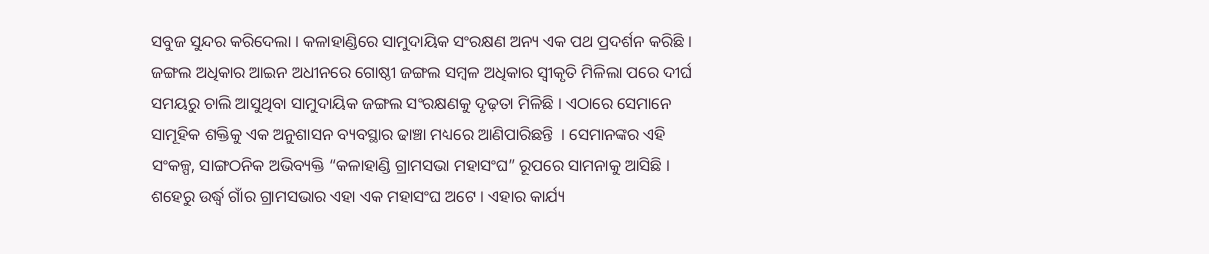ସବୁଜ ସୁନ୍ଦର କରିଦେଲା । କଳାହାଣ୍ଡିରେ ସାମୁଦାୟିକ ସଂରକ୍ଷଣ ଅନ୍ୟ ଏକ ପଥ ପ୍ରଦର୍ଶନ କରିଛି । ଜଙ୍ଗଲ ଅଧିକାର ଆଇନ ଅଧୀନରେ ଗୋଷ୍ଠୀ ଜଙ୍ଗଲ ସମ୍ବଳ ଅଧିକାର ସ୍ୱୀକୃତି ମିଳିଲା ପରେ ଦୀର୍ଘ ସମୟରୁ ଚାଲି ଆସୁଥିବା ସାମୁଦାୟିକ ଜଙ୍ଗଲ ସଂରକ୍ଷଣକୁ ଦୃଢ଼ତା ମିଳିଛି । ଏଠାରେ ସେମାନେ ସାମୂହିକ ଶକ୍ତିକୁ ଏକ ଅନୁଶାସନ ବ୍ୟବସ୍ଥାର ଢାଞ୍ଚା ମଧ୍ୟରେ ଆଣିପାରିଛନ୍ତି  । ସେମାନଙ୍କର ଏହି ସଂକଳ୍ପ, ସାଙ୍ଗଠନିକ ଅଭିବ୍ୟକ୍ତି “କଳାହାଣ୍ଡି ଗ୍ରାମସଭା ମହାସଂଘ” ରୂପରେ ସାମନାକୁ ଆସିଛି । ଶହେରୁ ଉର୍ଦ୍ଧ୍ୱ ଗାଁର ଗ୍ରାମସଭାର ଏହା ଏକ ମହାସଂଘ ଅଟେ । ଏହାର କାର୍ଯ୍ୟ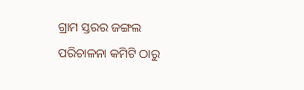ଗ୍ରାମ ସ୍ତରର ଜଙ୍ଗଲ ପରିଚାଳନା କମିଟି ଠାରୁ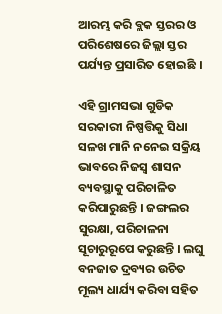ଆରମ୍ଭ କରି ବ୍ଲକ ସ୍ତରର ଓ ପରିଶେଷରେ ଜିଲ୍ଲା ସ୍ତର ପର୍ଯ୍ୟନ୍ତ ପ୍ରସାରିତ ହୋଇଛି ।

ଏହି ଗ୍ରାମସଭା ଗୁଡିକ ସରକାରୀ ନିଷ୍ପତ୍ତିକୁ ସିଧା ସଳଖ ମାନି ନନେଇ ସକ୍ରିୟ ଭାବରେ ନିଜସ୍ୱ ଶାସନ ବ୍ୟବସ୍ଥାକୁ ପରିଚାଳିତ କରିପାରୁଛନ୍ତି । ଜଙ୍ଗଲର ସୁରକ୍ଷା, ପରିଚାଳନା ସୂଚାରୁରୂପେ କରୁଛନ୍ତି । ଲଘୁ ବନଜାତ ଦ୍ରବ୍ୟର ଉଚିତ ମୂଲ୍ୟ ଧାର୍ଯ୍ୟ କରିବା ସହିତ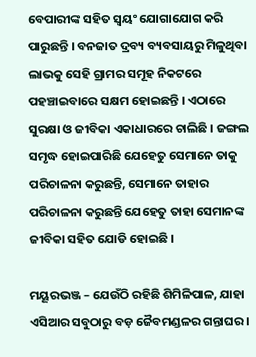ବେପାରୀଙ୍କ ସହିତ ସ୍ୱୟଂ ଯୋଗାଯୋଗ କରି ପାରୁଛନ୍ତି । ବନଜାତ ଦ୍ରବ୍ୟ ବ୍ୟବସାୟରୁ ମିଳୁଥିବା ଲାଭକୁ ସେହି ଗ୍ରାମର ସମୂହ ନିକଟରେ ପହଞ୍ଚାଇବାରେ ସକ୍ଷମ ହୋଇଛନ୍ତି । ଏଠାରେ ସୁରକ୍ଷା ଓ ଜୀବିକା ଏକାଧାରରେ ଚାଲିଛି । ଜଙ୍ଗଲ ସମୃଦ୍ଧ ହୋଇପାରିଛି ଯେହେତୁ ସେମାନେ ତାକୁ ପରିଚାଳନା କରୁଛନ୍ତି, ସେମାନେ ତାହାର ପରିଚାଳନା କରୁଛନ୍ତି ଯେହେତୁ ତାହା ସେମାନଙ୍କ ଜୀବିକା ସହିତ ଯୋଡି ହୋଇଛି ।

ମୟୂରଭଞ୍ଜ – ଯେଉଁଠି ରହିଛି ଶିମିଳିପାଳ, ଯାହା ଏସିଆର ସବୁଠାରୁ ବଡ଼ ଜୈବମଣ୍ଡଳର ଗନ୍ତାଘର ।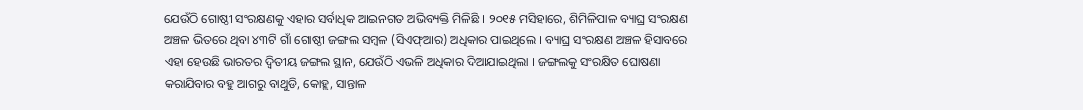ଯେଉଁଠି ଗୋଷ୍ଠୀ ସଂରକ୍ଷଣକୁ ଏହାର ସର୍ବାଧିକ ଆଇନଗତ ଅଭିବ୍ୟକ୍ତି ମିଳିଛି । ୨୦୧୫ ମସିହାରେ, ଶିମିଳିପାଳ ବ୍ୟାଘ୍ର ସଂରକ୍ଷଣ ଅଞ୍ଚଳ ଭିତରେ ଥିବା ୪୩ଟି ଗାଁ ଗୋଷ୍ଠୀ ଜଙ୍ଗଲ ସମ୍ବଳ (ସିଏଫ୍ଆର) ଅଧିକାର ପାଇଥିଲେ । ବ୍ୟାଘ୍ର ସଂରକ୍ଷଣ ଅଞ୍ଚଳ ହିସାବରେ ଏହା ହେଉଛି ଭାରତର ଦ୍ୱିତୀୟ ଜଙ୍ଗଲ ସ୍ଥାନ, ଯେଉଁଠି ଏଭଳି ଅଧିକାର ଦିଆଯାଇଥିଲା । ଜଙ୍ଗଲକୁ ସଂରକ୍ଷିତ ଘୋଷଣା କରାଯିବାର ବହୁ ଆଗରୁ ବାଥୁଡି, କୋହ୍ଲ, ସାନ୍ତାଳ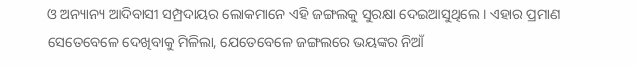ଓ ଅନ୍ୟାନ୍ୟ ଆଦିବାସୀ ସମ୍ପ୍ରଦାୟର ଲୋକମାନେ ଏହି ଜଙ୍ଗଲକୁ ସୁରକ୍ଷା ଦେଇଆସୁଥିଲେ । ଏହାର ପ୍ରମାଣ ସେତେବେଳେ ଦେଖିବାକୁ ମିଳିଲା, ଯେତେବେଳେ ଜଙ୍ଗଲରେ ଭୟଙ୍କର ନିଆଁ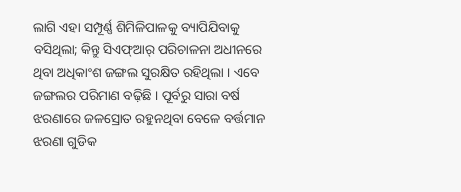ଲାଗି ଏହା ସମ୍ପୂର୍ଣ୍ଣ ଶିମିଳିପାଳକୁ ବ୍ୟାପିଯିବାକୁ ବସିଥିଲା; କିନ୍ତୁ ସିଏଫ୍ଆର୍ ପରିଚାଳନା ଅଧୀନରେ ଥିବା ଅଧିକାଂଶ ଜଙ୍ଗଲ ସୁରକ୍ଷିତ ରହିଥିଲା । ଏବେ ଜଙ୍ଗଲର ପରିମାଣ ବଢ଼ିଛି । ପୂର୍ବରୁ ସାରା ବର୍ଷ ଝରଣାରେ ଜଳସ୍ରୋତ ରହୁନଥିବା ବେଳେ ବର୍ତ୍ତମାନ ଝରଣା ଗୁଡିକ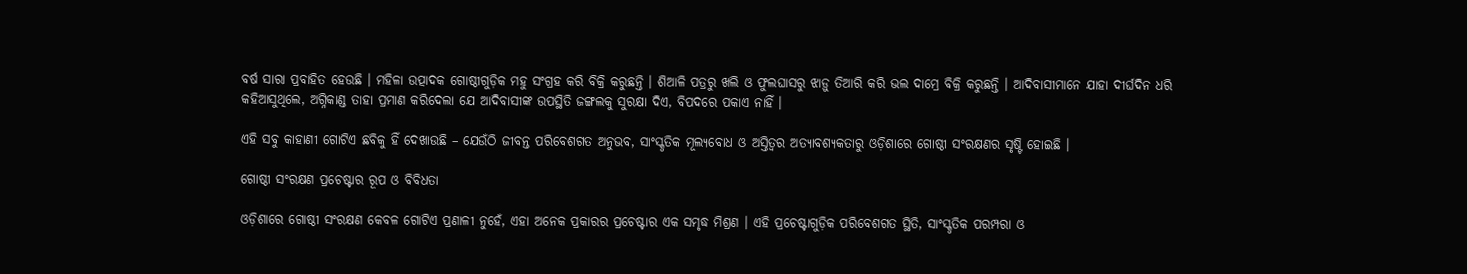ବର୍ଷ ସାରା ପ୍ରବାହିତ ହେଉଛି । ମହିଳା ଉତ୍ପାଦକ ଗୋଷ୍ଠୀଗୁଡ଼ିକ ମହୁ ସଂଗ୍ରହ କରି ବିକ୍ରି କରୁଛନ୍ତି । ଶିଆଳି ପତ୍ରରୁ ଖଲି ଓ ଫୁଲଘାସରୁ ଝାଡ଼ୁ ତିଆରି କରି ଭଲ ଦାମ୍ରେ ବିକ୍ରି କରୁଛନ୍ତି । ଆଦିବାସୀମାନେ ଯାହା ଦୀର୍ଘଦିନ ଧରି କହିଆସୁଥିଲେ, ଅଗ୍ନିକାଣ୍ଡ ତାହା ପ୍ରମାଣ କରିଦେଲା ଯେ ଆଦିବାସୀଙ୍କ ଉପସ୍ଥିତି ଜଙ୍ଗଲକୁ ସୁରକ୍ଷା ଦିଏ, ବିପଦରେ ପକାଏ ନାହିଁ ।

ଏହି ସବୁ କାହାଣୀ ଗୋଟିଏ ଛବିକୁ ହିଁ ଦେଖାଉଛି – ଯେଉଁଠି ଜୀବନ୍ତ ପରିବେଶଗତ ଅନୁଭବ, ସାଂସ୍କୃତିକ ମୂଲ୍ୟବୋଧ ଓ ଅସ୍ତିତ୍ୱର ଅତ୍ୟାବଶ୍ୟକତାରୁ ଓଡ଼ିଶାରେ ଗୋଷ୍ଠୀ ସଂରକ୍ଷଣର ସୃଷ୍ଟି ହୋଇଛି ।

ଗୋଷ୍ଠୀ ସଂରକ୍ଷଣ ପ୍ରଚେଷ୍ଟାର ରୂପ ଓ ବିବିଧତା

ଓଡ଼ିଶାରେ ଗୋଷ୍ଠୀ ସଂରକ୍ଷଣ କେବଳ ଗୋଟିଏ ପ୍ରଣାଳୀ ନୁହେଁ, ଏହା ଅନେକ ପ୍ରକାରର ପ୍ରଚେଷ୍ଟାର ଏକ ସମୃଦ୍ଧ ମିଶ୍ରଣ । ଏହି ପ୍ରଚେଷ୍ଟାଗୁଡ଼ିକ ପରିବେଶଗତ ସ୍ଥିତି, ସାଂସ୍କୃତିକ ପରମ୍ପରା ଓ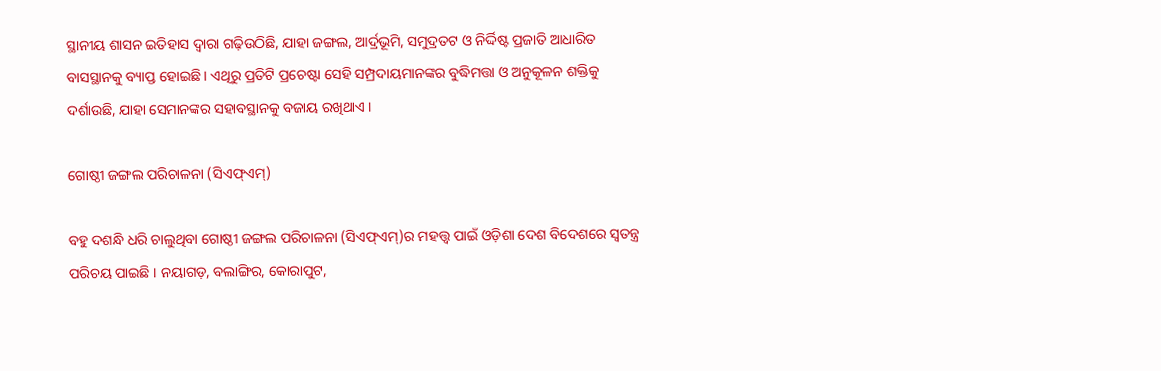ସ୍ଥାନୀୟ ଶାସନ ଇତିହାସ ଦ୍ୱାରା ଗଢ଼ିଉଠିଛି, ଯାହା ଜଙ୍ଗଲ, ଆର୍ଦ୍ରଭୂମି, ସମୁଦ୍ରତଟ ଓ ନିର୍ଦ୍ଦିଷ୍ଟ ପ୍ରଜାତି ଆଧାରିତ ବାସସ୍ଥାନକୁ ବ୍ୟାପ୍ତ ହୋଇଛି । ଏଥିରୁ ପ୍ରତିଟି ପ୍ରଚେଷ୍ଟା ସେହି ସମ୍ପ୍ରଦାୟମାନଙ୍କର ବୁଦ୍ଧିମତ୍ତା ଓ ଅନୁକୂଳନ ଶକ୍ତିକୁ ଦର୍ଶାଉଛି, ଯାହା ସେମାନଙ୍କର ସହାବସ୍ଥାନକୁ ବଜାୟ ରଖିଥାଏ ।

ଗୋଷ୍ଠୀ ଜଙ୍ଗଲ ପରିଚାଳନା (ସିଏଫ୍ଏମ୍)

ବହୁ ଦଶନ୍ଧି ଧରି ଚାଲୁଥିବା ଗୋଷ୍ଠୀ ଜଙ୍ଗଲ ପରିଚାଳନା (ସିଏଫ୍ଏମ୍)ର ମହତ୍ତ୍ୱ ପାଇଁ ଓଡ଼ିଶା ଦେଶ ବିଦେଶରେ ସ୍ୱତନ୍ତ୍ର ପରିଚୟ ପାଇଛି । ନୟାଗଡ଼, ବଲାଙ୍ଗିର, କୋରାପୁଟ,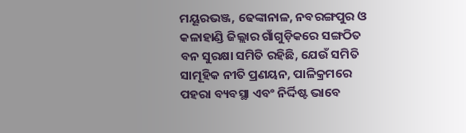ମୟୂରଭଞ୍ଜ, ଢେଙ୍କାନାଳ, ନବରଙ୍ଗପୁର ଓ କଳାହାଣ୍ଡି ଜିଲ୍ଲାର ଗାଁଗୁଡ଼ିକରେ ସଙ୍ଗଠିତ ବନ ସୁରକ୍ଷା ସମିତି ରହିଛି, ଯେଉଁ ସମିତି ସାମୂହିକ ନୀତି ପ୍ରଣୟନ, ପାଳିକ୍ରମରେ ପହରା ବ୍ୟବସ୍ଥା ଏବଂ ନିର୍ଦ୍ଦିଷ୍ଟ ଭାବେ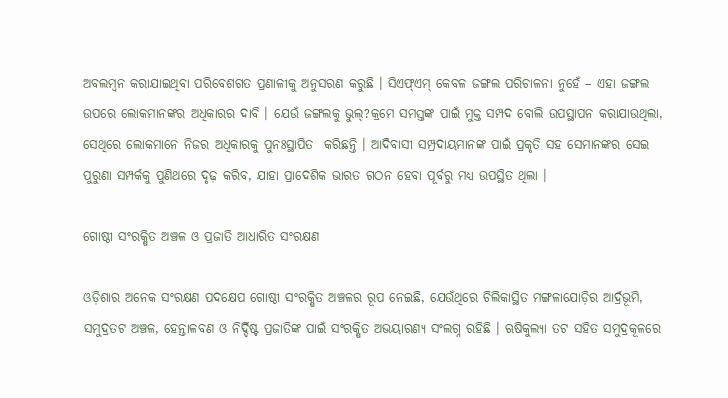ଅବଲମ୍ବନ କରାଯାଇଥିବା ପରିବେଶଗତ ପ୍ରଣାଳୀକୁ ଅନୁସରଣ କରୁଛି । ସିଏଫ୍ଏମ୍ କେବଳ ଜଙ୍ଗଲ ପରିଚାଳନା ନୁହେଁ – ଏହା ଜଙ୍ଗଲ ଉପରେ ଲୋକମାନଙ୍କର ଅଧିକାରର ଦାବି । ଯେଉଁ ଜଙ୍ଗଲକୁ ଭୁଲ୍?କ୍ରମେ ସମସ୍ତଙ୍କ ପାଇଁ ମୁକ୍ତ ସମ୍ପଦ ବୋଲି ଉପସ୍ଥାପନ କରାଯାଉଥିଲା, ସେଥିରେ ଲୋକମାନେ ନିଜର ଅଧିକାରକୁ ପୁନଃସ୍ଥାପିତ  କରିଛନ୍ତି । ଆଦିବାସୀ ସମ୍ପ୍ରଦାୟମାନଙ୍କ ପାଇଁ ପ୍ରକୃତି ସହ ସେମାନଙ୍କର ସେଇ ପୁରୁଣା ସମ୍ପର୍କକୁ ପୁଣିଥରେ ଦୃଢ଼ କରିବ, ଯାହା ପ୍ରାଦେଶିକ ଭାରତ ଗଠନ ହେବା ପୂର୍ବରୁ ମଧ୍ୟ ଉପସ୍ଥିତ ଥିଲା ।

ଗୋଷ୍ଠୀ ସଂରକ୍ଷିତ ଅଞ୍ଚଳ ଓ ପ୍ରଜାତି ଆଧାରିତ ସଂରକ୍ଷଣ

ଓଡ଼ିଶାର ଅନେକ ସଂରକ୍ଷଣ ପଦକ୍ଷେପ ଗୋଷ୍ଠୀ ସଂରକ୍ଷିତ ଅଞ୍ଚଳର ରୂପ ନେଇଛି, ଯେଉଁଥିରେ ଚିଲିକାସ୍ଥିତ ମଙ୍ଗଳାଯୋଡ଼ିର ଆର୍ଦ୍ରଭୂମି, ସମୁଦ୍ରତଟ ଅଞ୍ଚଳ, ହେନ୍ତାଳବଣ ଓ ନିର୍ଦ୍ଦିଷ୍ଟ ପ୍ରଜାତିଙ୍କ ପାଇଁ ସଂରକ୍ଷିତ ଅଭୟାରଣ୍ୟ ସଂଲଗ୍ନ ରହିଛି । ଋଷିକୁଲ୍ୟା ତଟ ସହିତ ସମୁଦ୍ରକୂଳରେ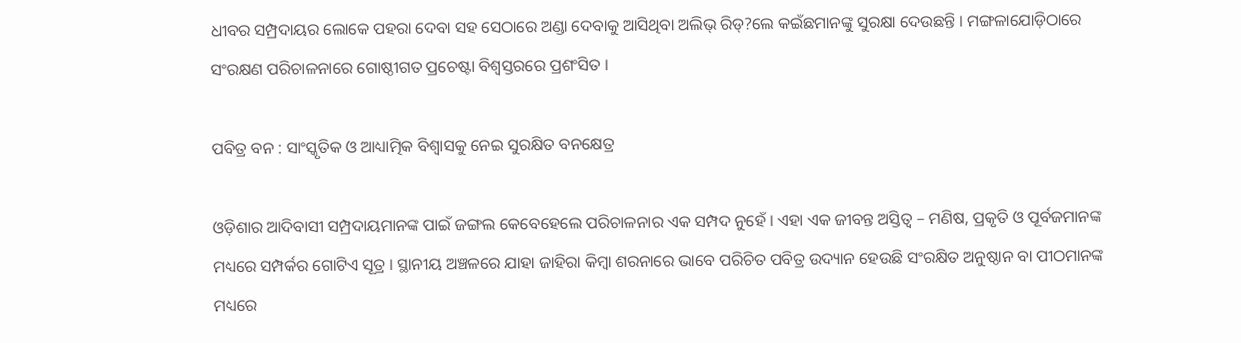ଧୀବର ସମ୍ପ୍ରଦାୟର ଲୋକେ ପହରା ଦେବା ସହ ସେଠାରେ ଅଣ୍ଡା ଦେବାକୁ ଆସିଥିବା ଅଲିଭ୍ ରିଡ୍?ଲେ କଇଁଛମାନଙ୍କୁ ସୁରକ୍ଷା ଦେଉଛନ୍ତି । ମଙ୍ଗଳାଯୋଡ଼ିଠାରେ ସଂରକ୍ଷଣ ପରିଚାଳନାରେ ଗୋଷ୍ଠୀଗତ ପ୍ରଚେଷ୍ଟା ବିଶ୍ୱସ୍ତରରେ ପ୍ରଶଂସିତ ।

ପବିତ୍ର ବନ : ସାଂସ୍କୃତିକ ଓ ଆଧ୍ୟାତ୍ମିକ ବିଶ୍ୱାସକୁ ନେଇ ସୁରକ୍ଷିତ ବନକ୍ଷେତ୍ର

ଓଡ଼ିଶାର ଆଦିବାସୀ ସମ୍ପ୍ରଦାୟମାନଙ୍କ ପାଇଁ ଜଙ୍ଗଲ କେବେହେଲେ ପରିଚାଳନାର ଏକ ସମ୍ପଦ ନୁହେଁ । ଏହା ଏକ ଜୀବନ୍ତ ଅସ୍ତିତ୍ୱ – ମଣିଷ, ପ୍ରକୃତି ଓ ପୂର୍ବଜମାନଙ୍କ ମଧ୍ୟରେ ସମ୍ପର୍କର ଗୋଟିଏ ସୂତ୍ର । ସ୍ଥାନୀୟ ଅଞ୍ଚଳରେ ଯାହା ଜାହିରା କିମ୍ବା ଶରନାରେ ଭାବେ ପରିଚିତ ପବିତ୍ର ଉଦ୍ୟାନ ହେଉଛି ସଂରକ୍ଷିତ ଅନୁଷ୍ଠାନ ବା ପୀଠମାନଙ୍କ ମଧ୍ୟରେ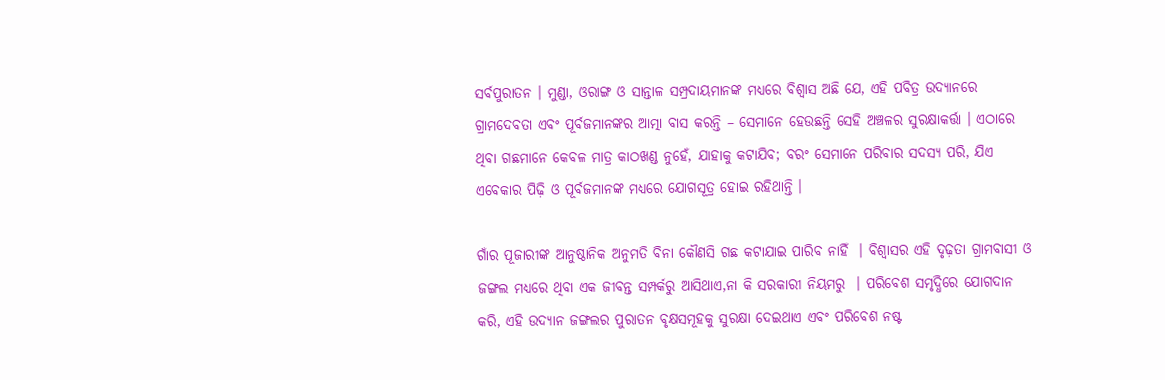ସର୍ବପୁରାତନ । ମୁଣ୍ଡା, ଓରାଙ୍ଗ ଓ ସାନ୍ତାଳ ସମ୍ପ୍ରଦାୟମାନଙ୍କ ମଧ୍ୟରେ ବିଶ୍ୱାସ ଅଛି ଯେ, ଏହି ପବିତ୍ର ଉଦ୍ୟାନରେ ଗ୍ରାମଦେବତା ଏବଂ ପୂର୍ବଜମାନଙ୍କର ଆତ୍ମା ବାସ କରନ୍ତି – ସେମାନେ ହେଉଛନ୍ତି ସେହି ଅଞ୍ଚଳର ସୁରକ୍ଷାକର୍ତ୍ତା । ଏଠାରେ ଥିବା ଗଛମାନେ କେବଳ ମାତ୍ର କାଠଖଣ୍ଡ ନୁହେଁ, ଯାହାକୁ କଟାଯିବ; ବରଂ ସେମାନେ ପରିବାର ସଦସ୍ୟ ପରି, ଯିଏ ଏବେକାର ପିଢ଼ି ଓ ପୂର୍ବଜମାନଙ୍କ ମଧ୍ୟରେ ଯୋଗସୂତ୍ର ହୋଇ ରହିଥାନ୍ତି ।

ଗାଁର ପୂଜାରୀଙ୍କ ଆନୁଷ୍ଠାନିକ ଅନୁମତି ବିନା କୌଣସି ଗଛ କଟାଯାଇ ପାରିବ ନାହିଁ  । ବିଶ୍ୱାସର ଏହି ଦୃଢ଼ତା ଗ୍ରାମବାସୀ ଓ ଜଙ୍ଗଲ ମଧ୍ୟରେ ଥିବା ଏକ ଜୀବନ୍ତ ସମ୍ପର୍କରୁ ଆସିଥାଏ,ନା କି ସରକାରୀ ନିୟମରୁ  । ପରିବେଶ ସମୃଦ୍ଧିରେ ଯୋଗଦାନ କରି, ଏହି ଉଦ୍ୟାନ ଜଙ୍ଗଲର ପୁରାତନ ବୃକ୍ଷସମୂହକୁ ସୁରକ୍ଷା ଦେଇଥାଏ ଏବଂ ପରିବେଶ ନଷ୍ଟ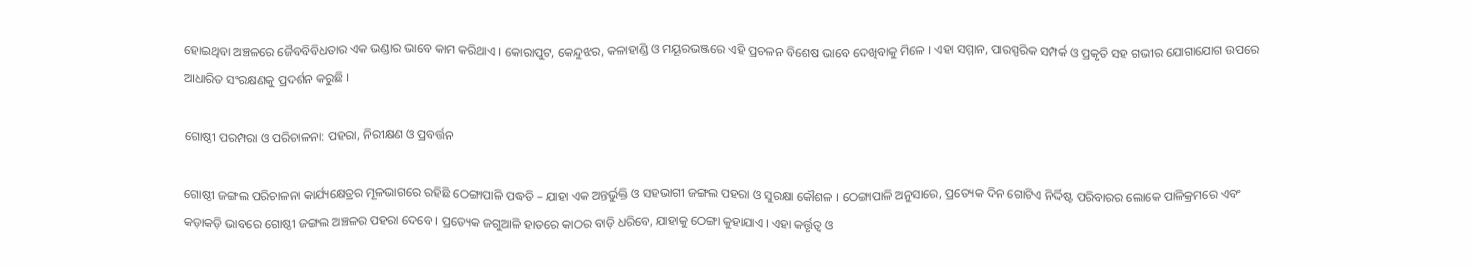ହୋଇଥିବା ଅଞ୍ଚଳରେ ଜୈବବିବିଧତାର ଏକ ଭଣ୍ଡାର ଭାବେ କାମ କରିଥାଏ । କୋରାପୁଟ, କେନ୍ଦୁଝର, କଳାହାଣ୍ଡି ଓ ମୟୂରଭଞ୍ଜରେ ଏହି ପ୍ରଚଳନ ବିଶେଷ ଭାବେ ଦେଖିବାକୁ ମିଳେ । ଏହା ସମ୍ମାନ, ପାରସ୍ପରିକ ସମ୍ପର୍କ ଓ ପ୍ରକୃତି ସହ ଗଭୀର ଯୋଗାଯୋଗ ଉପରେ ଆଧାରିତ ସଂରକ୍ଷଣକୁ ପ୍ରଦର୍ଶନ କରୁଛି ।

ଗୋଷ୍ଠୀ ପରମ୍ପରା ଓ ପରିଚାଳନା: ପହରା, ନିରୀକ୍ଷଣ ଓ ପ୍ରବର୍ତ୍ତନ

ଗୋଷ୍ଠୀ ଜଙ୍ଗଲ ପରିଚାଳନା କାର୍ଯ୍ୟକ୍ଷେତ୍ରର ମୂଳଭାଗରେ ରହିଛି ଠେଙ୍ଗାପାଳି ପଦ୍ଧତି – ଯାହା ଏକ ଅନ୍ତର୍ଭୁକ୍ତି ଓ ସହଭାଗୀ ଜଙ୍ଗଲ ପହରା ଓ ସୁରକ୍ଷା କୌଶଳ । ଠେଙ୍ଗାପାଳି ଅନୁସାରେ, ପ୍ରତ୍ୟେକ ଦିନ ଗୋଟିଏ ନିର୍ଦ୍ଦିଷ୍ଟ ପରିବାରର ଲୋକେ ପାଳିକ୍ରମରେ ଏବଂ କଡ଼ାକଡ଼ି ଭାବରେ ଗୋଷ୍ଠୀ ଜଙ୍ଗଲ ଅଞ୍ଚଳର ପହରା ଦେବେ । ପ୍ରତ୍ୟେକ ଜଗୁଆଳି ହାତରେ କାଠର ବାଡ଼ି ଧରିବେ, ଯାହାକୁ ଠେଙ୍ଗା କୁହାଯାଏ । ଏହା କର୍ତ୍ତୃତ୍ୱ ଓ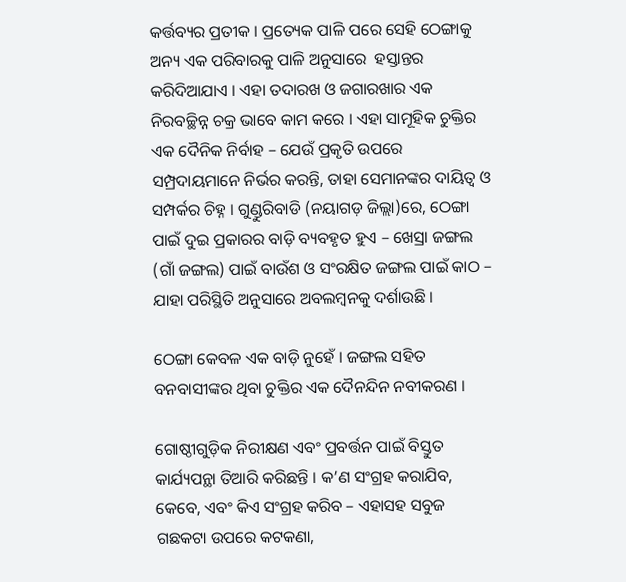କର୍ତ୍ତବ୍ୟର ପ୍ରତୀକ । ପ୍ରତ୍ୟେକ ପାଳି ପରେ ସେହି ଠେଙ୍ଗାକୁ ଅନ୍ୟ ଏକ ପରିବାରକୁ ପାଳି ଅନୁସାରେ  ହସ୍ତାନ୍ତର କରିଦିଆଯାଏ । ଏହା ତଦାରଖ ଓ ଜଗାରଖାର ଏକ ନିରବଚ୍ଛିନ୍ନ ଚକ୍ର ଭାବେ କାମ କରେ । ଏହା ସାମୂହିକ ଚୁକ୍ତିର ଏକ ଦୈନିକ ନିର୍ବାହ – ଯେଉଁ ପ୍ରକୃତି ଉପରେ ସମ୍ପ୍ରଦାୟମାନେ ନିର୍ଭର କରନ୍ତି, ତାହା ସେମାନଙ୍କର ଦାୟିତ୍ୱ ଓ ସମ୍ପର୍କର ଚିହ୍ନ । ଗୁଣ୍ଡୁରିବାଡି (ନୟାଗଡ଼ ଜିଲ୍ଲା)ରେ, ଠେଙ୍ଗା ପାଇଁ ଦୁଇ ପ୍ରକାରର ବାଡ଼ି ବ୍ୟବହୃତ ହୁଏ – ଖେସ୍ରା ଜଙ୍ଗଲ (ଗାଁ ଜଙ୍ଗଲ) ପାଇଁ ବାଉଁଶ ଓ ସଂରକ୍ଷିତ ଜଙ୍ଗଲ ପାଇଁ କାଠ – ଯାହା ପରିସ୍ଥିତି ଅନୁସାରେ ଅବଲମ୍ବନକୁ ଦର୍ଶାଉଛି ।

ଠେଙ୍ଗା କେବଳ ଏକ ବାଡ଼ି ନୁହେଁ । ଜଙ୍ଗଲ ସହିତ ବନବାସୀଙ୍କର ଥିବା ଚୁକ୍ତିର ଏକ ଦୈନନ୍ଦିନ ନବୀକରଣ ।

ଗୋଷ୍ଠୀଗୁଡ଼ିକ ନିରୀକ୍ଷଣ ଏବଂ ପ୍ରବର୍ତ୍ତନ ପାଇଁ ବିସ୍ତୁତ କାର୍ଯ୍ୟପନ୍ଥା ତିଆରି କରିଛନ୍ତି । କ’ଣ ସଂଗ୍ରହ କରାଯିବ, କେବେ, ଏବଂ କିଏ ସଂଗ୍ରହ କରିବ – ଏହାସହ ସବୁଜ ଗଛକଟା ଉପରେ କଟକଣା,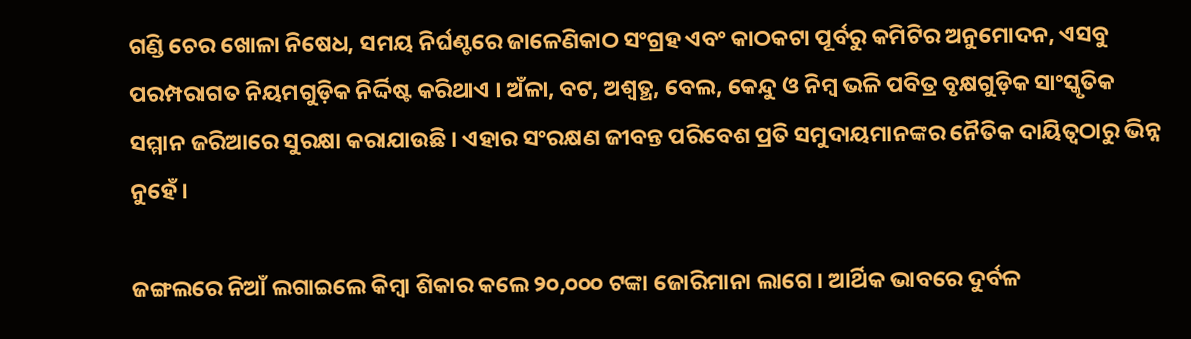ଗଣ୍ଡି ଚେର ଖୋଳା ନିଷେଧ, ସମୟ ନିର୍ଘଣ୍ଟରେ ଜାଳେଣିକାଠ ସଂଗ୍ରହ ଏବଂ କାଠକଟା ପୂର୍ବରୁ କମିଟିର ଅନୁମୋଦନ, ଏସବୁ ପରମ୍ପରାଗତ ନିୟମଗୁଡ଼ିକ ନିର୍ଦ୍ଦିଷ୍ଟ କରିଥାଏ । ଅଁଳା, ବଟ, ଅଶ୍ୱତ୍ଥ, ବେଲ, କେନ୍ଦୁ ଓ ନିମ୍ବ ଭଳି ପବିତ୍ର ବୃକ୍ଷଗୁଡ଼ିକ ସାଂସ୍କୃତିକ ସମ୍ମାନ ଜରିଆରେ ସୁରକ୍ଷା କରାଯାଉଛି । ଏହାର ସଂରକ୍ଷଣ ଜୀବନ୍ତ ପରିବେଶ ପ୍ରତି ସମୁଦାୟମାନଙ୍କର ନୈତିକ ଦାୟିତ୍ୱଠାରୁ ଭିନ୍ନ ନୁହେଁ ।

ଜଙ୍ଗଲରେ ନିଆଁ ଲଗାଇଲେ କିମ୍ୱା ଶିକାର କଲେ ୨୦,୦୦୦ ଟଙ୍କା ଜୋରିମାନା ଲାଗେ । ଆର୍ଥିକ ଭାବରେ ଦୁର୍ବଳ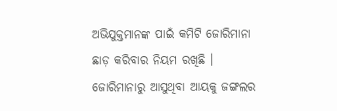ଅଭିଯୁକ୍ତମାନଙ୍କ ପାଇଁ କମିଟି ଜୋରିମାନା ଛାଡ଼ କରିବାର ନିୟମ ରଖିଛି । ଜୋରିମାନାରୁ ଆସୁଥିବା ଆୟକୁ ଜଙ୍ଗଲର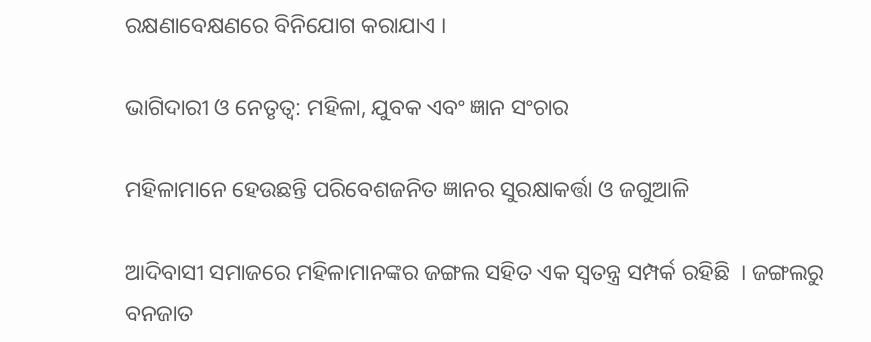ରକ୍ଷଣାବେକ୍ଷଣରେ ବିନିଯୋଗ କରାଯାଏ ।

ଭାଗିଦାରୀ ଓ ନେତୃତ୍ୱ: ମହିଳା, ଯୁବକ ଏବଂ ଜ୍ଞାନ ସଂଚାର

ମହିଳାମାନେ ହେଉଛନ୍ତି ପରିବେଶଜନିତ ଜ୍ଞାନର ସୁରକ୍ଷାକର୍ତ୍ତା ଓ ଜଗୁଆଳି

ଆଦିବାସୀ ସମାଜରେ ମହିଳାମାନଙ୍କର ଜଙ୍ଗଲ ସହିତ ଏକ ସ୍ୱତନ୍ତ୍ର ସମ୍ପର୍କ ରହିଛି  । ଜଙ୍ଗଲରୁ ବନଜାତ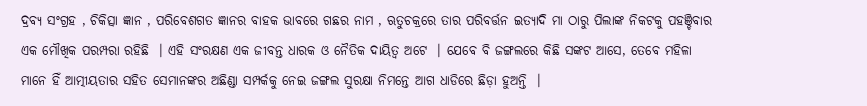ଦ୍ରବ୍ୟ ସଂଗ୍ରହ , ଚିକିତ୍ସା ଜ୍ଞାନ , ପରିବେଶଗତ ଜ୍ଞାନର ବାହକ ଭାବରେ ଗଛର ନାମ , ଋତୁଚକ୍ରରେ ତାର ପରିବର୍ତ୍ତନ ଇତ୍ୟାଦି ମା ଠାରୁ ପିଲାଙ୍କ ନିକଟକୁ ପହଞ୍ଚିବାର ଏକ ମୌଖିକ ପରମ୍ପରା ରହିଛି  । ଏହି ସଂରକ୍ଷଣ ଏକ ଜୀବନ୍ତ ଧାରକ ଓ ନୈତିକ ଦାୟିତ୍ୱ ଅଟେ  । ଯେବେ ବି ଜଙ୍ଗଲରେ କିଛି ସଙ୍କଟ ଆସେ, ତେବେ ମହିଳା ମାନେ ହିଁ ଆତ୍ମୀୟତାର ସହିତ ସେମାନଙ୍କର ଅଛିଣ୍ଡା ସମ୍ପର୍କକୁ ନେଇ ଜଙ୍ଗଲ ସୁରକ୍ଷା ନିମନ୍ତେ ଆଗ ଧାଡିରେ ଛିଡ଼ା ହୁଅନ୍ତି  ।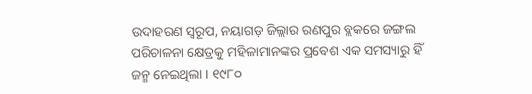ଉଦାହରଣ ସ୍ୱରୂପ, ନୟାଗଡ଼ ଜିଲ୍ଲାର ରଣପୁର ବ୍ଲକରେ ଜଙ୍ଗଲ ପରିଚାଳନା କ୍ଷେତ୍ରକୁ ମହିଳାମାନଙ୍କର ପ୍ରବେଶ ଏକ ସମସ୍ୟାରୁ ହିଁ ଜନ୍ମ ନେଇଥିଲା । ୧୯୮୦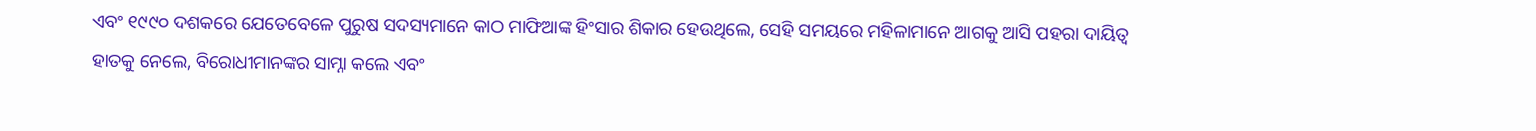ଏବଂ ୧୯୯୦ ଦଶକରେ ଯେତେବେଳେ ପୁରୁଷ ସଦସ୍ୟମାନେ କାଠ ମାଫିଆଙ୍କ ହିଂସାର ଶିକାର ହେଉଥିଲେ, ସେହି ସମୟରେ ମହିଳାମାନେ ଆଗକୁ ଆସି ପହରା ଦାୟିତ୍ୱ ହାତକୁ ନେଲେ, ବିରୋଧୀମାନଙ୍କର ସାମ୍ନା କଲେ ଏବଂ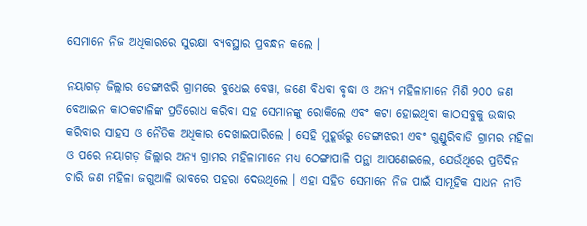ସେମାନେ ନିଜ ଅଧିକାରରେ ସୁରକ୍ଷା ବ୍ୟବସ୍ଥାର ପ୍ରବନ୍ଧନ କଲେ ।

ନୟାଗଡ଼ ଜିଲ୍ଲାର ଡେଙ୍ଗାଝରି ଗ୍ରାମରେ ବୁଧେଇ ବେୱା, ଜଣେ ବିଧବା ବୃଦ୍ଧା ଓ ଅନ୍ୟ ମହିଳାମାନେ ମିଶି ୨୦୦ ଜଣ ବେଆଇନ କାଠକଟାଳିଙ୍କ ପ୍ରତିରୋଧ କରିବା ସହ ସେମାନଙ୍କୁ ରୋକିଲେ ଏବଂ କଟା ହୋଇଥିବା କାଠସବୁକୁ ଉଦ୍ଧାର କରିବାର ସାହସ ଓ ନୈତିକ ଅଧିକାର ଦେଖାଇପାରିଲେ । ସେହି ମୁହୂର୍ତ୍ତରୁ ଡେଙ୍ଗାଝରୀ ଏବଂ ଗୁଣ୍ଡୁରିବାଡି ଗ୍ରାମର ମହିଳା ଓ ପରେ ନୟାଗଡ଼ ଜିଲ୍ଲାର ଅନ୍ୟ ଗ୍ରାମର ମହିଳାମାନେ ମଧ୍ୟ ଠେଙ୍ଗାପାଳି ପନ୍ଥା ଆପଣେଇଲେ, ଯେଉଁଥିରେ ପ୍ରତିଦିନ ଚାରି ଜଣ ମହିଳା ଜଗୁଆଳି ଭାବରେ ପହରା ଦେଉଥିଲେ । ଏହା ସହିତ ସେମାନେ ନିଜ ପାଇଁ ସାମୂହିକ ସାଧନ ନୀତି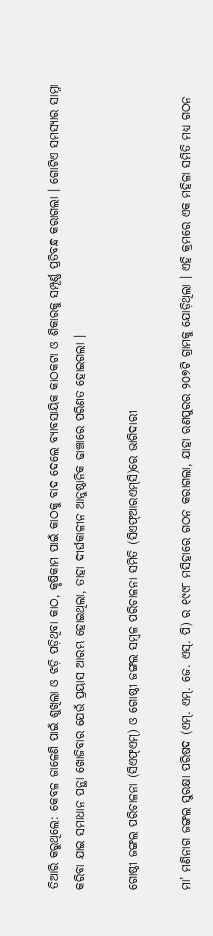ତିଆରି କରୁଥିଲେ: କେବଳ ଜାଳେଣି ପାଇଁ ଶୁଖିଲା ଓ ଝଡ଼ି ପଡ଼ିଥିବା କାଠ, କୃଷିକାମ ପାଇଁ କାଠକୁ ବାଦ ଦେଲେ ବ୍ୟାବସାୟିକ କାଠକଟା ଓ ଶିକାରକୁ ସମ୍ପୂର୍ଣ୍ଣ ପ୍ରତିବନ୍ଧ କରାଗଲା । ଗୋଟିଏ ସମସ୍ୟାର ସାମ୍ନା କରିବା ଯାଇ ସମାଧାନ ପନ୍ଥା ଖୋଜିବାର ଯେଉଁ ପ୍ରୟାସ ଆରମ୍ଭ ହୋଇଥିଲା, ତାହା ଦୀର୍ଘକାଳୀନ ଆନୁଷ୍ଠାନିକ ଢାଞ୍ଚାରେ ପରିଣତ ହୋଇଗଲା ।

ଗୋଷ୍ଠୀ ଜଙ୍ଗଲ ପରିଚାଳନା (ସିଏଫ୍ଏମ୍) ଓ ଗୋଷ୍ଠୀ ଜଙ୍ଗଲ ସମ୍ବଳ ପରିଚାଳନା ସମିତି (ସିଏଫ୍ଆରଏମ୍‌ସି)ରେ ଭାଗିଦାରୀ

ମା’ ମଣିନାଗ ଜଙ୍ଗଲ ସୁରକ୍ଷା ପରିଷଦ (ଏମ୍. ଏମ୍. ଜେ. ଏସ୍. ପି) ର ୧୯୯୮ ମସିହାରେ ଗଠନ କରାଗଲା, ଯାହା ରଣପୁରର ୨୦୭ଟି ଗ୍ରାମକୁ ଯୋଡ଼ିଥିଲା । ଏହି କ୍ରମରେ ଏକ ମହିଳା ସମିତି ମଧ୍ୟ ଗଠନ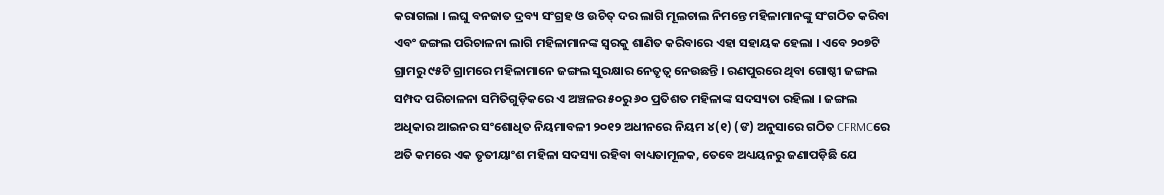କରାଗଲା । ଲଘୁ ବନଜାତ ଦ୍ରବ୍ୟ ସଂଗ୍ରହ ଓ ଉଚିତ୍ ଦର ଲାଗି ମୂଲଚାଲ ନିମନ୍ତେ ମହିଳାମାନଙ୍କୁ ସଂଗଠିତ କରିବା ଏବଂ ଜଙ୍ଗଲ ପରିଚାଳନା ଲାଗି ମହିଳାମାନଙ୍କ ସ୍ୱରକୁ ଶାଣିତ କରିବାରେ ଏହା ସହାୟକ ହେଲା । ଏବେ ୨୦୭ଟି ଗ୍ରାମରୁ ୯୫ଟି ଗ୍ରାମରେ ମହିଳାମାନେ ଜଙ୍ଗଲ ସୁରକ୍ଷାର ନେତୃତ୍ୱ ନେଉଛନ୍ତି । ରଣପୁରରେ ଥିବା ଗୋଷ୍ଠୀ ଜଙ୍ଗଲ ସମ୍ପଦ ପରିଚାଳନା ସମିତିଗୁଡ଼ିକରେ ଏ ଅଞ୍ଚଳର ୫୦ରୁ ୬୦ ପ୍ରତିଶତ ମହିଳାଙ୍କ ସଦସ୍ୟତା ରହିଲା । ଜଙ୍ଗଲ ଅଧିକାର ଆଇନର ସଂଶୋଧିତ ନିୟମାବଳୀ ୨୦୧୨ ଅଧୀନରେ ନିୟମ ୪(୧) (ଙ) ଅନୁସାରେ ଗଠିତ CFRMCରେ ଅତି କମରେ ଏକ ତୃତୀୟାଂଶ ମହିଳା ସଦସ୍ୟା ରହିବା ବାଧ୍ୟତାମୂଳକ, ତେବେ ଅଧ୍ୟୟନରୁ ଜଣାପଡ଼ିଛି ଯେ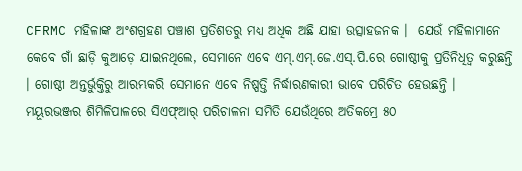CFRMC ମହିଳାଙ୍କ ଅଂଶଗ୍ରହଣ ପଞ୍ଚାଶ ପ୍ରତିଶତରୁ ମଧ୍ୟ ଅଧିକ ଅଛି ଯାହା ଉତ୍ସାହଜନକ ।  ଯେଉଁ ମହିଳାମାନେ କେବେ ଗାଁ ଛାଡ଼ି କୁଆଡ଼େ ଯାଇନଥିଲେ, ସେମାନେ ଏବେ ଏମ୍.ଏମ୍.ଜେ.ଏସ୍.ପି.ରେ ଗୋଷ୍ଠୀକୁ ପ୍ରତିନିଧିତ୍ୱ କରୁଛନ୍ତି । ଗୋଷ୍ଠୀ ଅନ୍ତର୍ଭୁକ୍ତିରୁ ଆରମ୍ଭକରି ସେମାନେ ଏବେ ନିଷ୍ପତ୍ତି ନିର୍ଦ୍ଧାରଣକାରୀ ଭାବେ ପରିଚିତ ହେଉଛନ୍ତି । ମୟୂରଭଞ୍ଜର ଶିମିଳିପାଳରେ ସିଏଫ୍ଆର୍ ପରିଚାଳନା ସମିତି ଯେଉଁଥିରେ ଅତିକମ୍ରେ ୫୦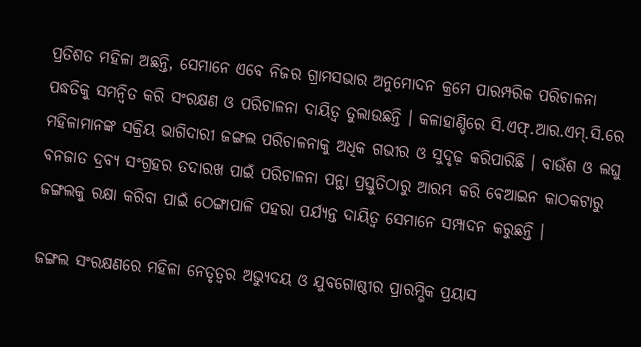ପ୍ରତିଶତ ମହିଳା ଅଛନ୍ତି, ସେମାନେ ଏବେ ନିଜର ଗ୍ରାମସଭାର ଅନୁମୋଦନ କ୍ରମେ ପାରମ୍ପରିକ ପରିଚାଳନା ପଦ୍ଧତିକୁ ସମନ୍ୱିତ କରି ସଂରକ୍ଷଣ ଓ ପରିଚାଳନା ଦାୟିତ୍ୱ ତୁଲାଉଛନ୍ତି । କଳାହାଣ୍ଡିରେ ସି.ଏଫ୍.ଆର.ଏମ୍.ସି.ରେ ମହିଳାମାନଙ୍କ ସକ୍ରିୟ ଭାଗିଦାରୀ ଜଙ୍ଗଲ ପରିଚାଳନାକୁ ଅଧିକ ଗଭୀର ଓ ସୁଦୃଢ଼ କରିପାରିଛି । ବାଉଁଶ ଓ ଲଘୁ ବନଜାତ ଦ୍ରବ୍ୟ ସଂଗ୍ରହର ତଦାରଖ ପାଇଁ ପରିଚାଳନା ପନ୍ଥା ପ୍ରସ୍ତୁତିଠାରୁ ଆରମ୍ଭ କରି ବେଆଇନ କାଠକଟାରୁ ଜଙ୍ଗଲକୁ ରକ୍ଷା କରିବା ପାଇଁ ଠେଙ୍ଗାପାଳି ପହରା ପର୍ଯ୍ୟନ୍ତ ଦାୟିତ୍ୱ ସେମାନେ ସମ୍ପାଦନ କରୁଛନ୍ତି ।

ଜଙ୍ଗଲ ସଂରକ୍ଷଣରେ ମହିଳା ନେତୃତ୍ୱର ଅଭ୍ୟୁଦୟ ଓ ଯୁବଗୋଷ୍ଠୀର ପ୍ରାରମ୍ଭିକ ପ୍ରୟାସ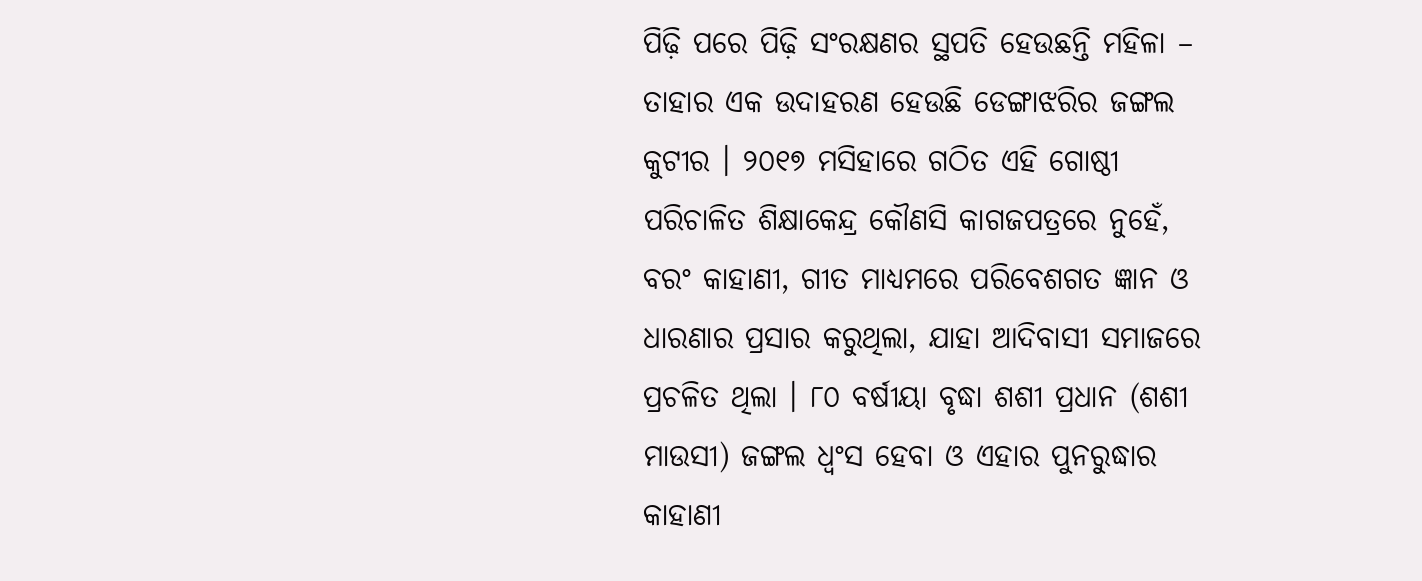ପିଢ଼ି ପରେ ପିଢ଼ି ସଂରକ୍ଷଣର ସ୍ଥପତି ହେଉଛନ୍ତି ମହିଳା – ତାହାର ଏକ ଉଦାହରଣ ହେଉଛି ଡେଙ୍ଗାଝରିର ଜଙ୍ଗଲ କୁଟୀର । ୨୦୧୭ ମସିହାରେ ଗଠିତ ଏହି ଗୋଷ୍ଠୀ ପରିଚାଳିତ ଶିକ୍ଷାକେନ୍ଦ୍ର କୌଣସି କାଗଜପତ୍ରରେ ନୁହେଁ, ବରଂ କାହାଣୀ, ଗୀତ ମାଧ୍ୟମରେ ପରିବେଶଗତ ଜ୍ଞାନ ଓ ଧାରଣାର ପ୍ରସାର କରୁଥିଲା, ଯାହା ଆଦିବାସୀ ସମାଜରେ ପ୍ରଚଳିତ ଥିଲା । ୮୦ ବର୍ଷୀୟା ବୃଦ୍ଧା ଶଶୀ ପ୍ରଧାନ (ଶଶୀ ମାଉସୀ) ଜଙ୍ଗଲ ଧ୍ୱଂସ ହେବା ଓ ଏହାର ପୁନରୁଦ୍ଧାର କାହାଣୀ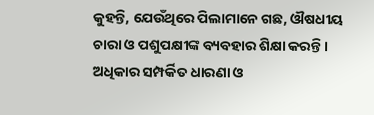କୁହନ୍ତି, ଯେଉଁଥିରେ ପିଲାମାନେ ଗଛ, ଔଷଧୀୟ ଚାରା ଓ ପଶୁପକ୍ଷୀଙ୍କ ବ୍ୟବହାର ଶିକ୍ଷା କରନ୍ତି । ଅଧିକାର ସମ୍ପର୍କିତ ଧାରଣା ଓ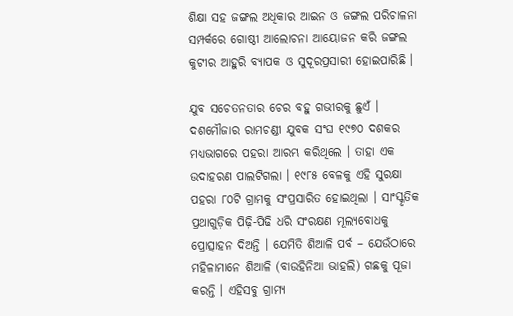ଶିକ୍ଷା ସହ ଜଙ୍ଗଲ ଅଧିକାର ଆଇନ ଓ ଜଙ୍ଗଲ ପରିଚାଳନା ସମ୍ପର୍କରେ ଗୋଷ୍ଠୀ ଆଲୋଚନା ଆୟୋଜନ କରି ଜଙ୍ଗଲ କୁଟୀର ଆହୁରି ବ୍ୟାପକ ଓ ସୁଦୂରପ୍ରସାରୀ ହୋଇପାରିଛି ।

ଯୁବ ସଚେତନତାର ଚେର ବହୁ ଗଭୀରକୁ ଛୁଏଁ । ଦଶମୌଜାର ରାମଚଣ୍ଡୀ ଯୁବକ ସଂଘ ୧୯୭୦ ଦଶକର ମଧ୍ୟଭାଗରେ ପହରା ଆରମ୍ଭ କରିଥିଲେ । ତାହା ଏକ ଉଦାହରଣ ପାଲଟିଗଲା । ୧୯୮୫ ବେଳକୁ ଏହି ସୁରକ୍ଷା ପହରା ୮୦ଟି ଗ୍ରାମକୁ ସଂପ୍ରସାରିତ ହୋଇଥିଲା । ସାଂସ୍କୃତିକ ପ୍ରଥାଗୁଡ଼ିକ ପିଢ଼ି-ପିଢି ଧରି ସଂରକ୍ଷଣ ମୂଲ୍ୟବୋଧକୁ ପ୍ରୋତ୍ସାହନ ଦିଅନ୍ତି । ଯେମିତି ଶିଆଳି ପର୍ବ – ଯେଉଁଠାରେ ମହିଳାମାନେ ଶିଆଳି (ବାଉହିନିଆ ଭାହଲି) ଗଛକୁ ପୂଜା କରନ୍ତି । ଏହିସବୁ ଗ୍ରାମ୍ୟ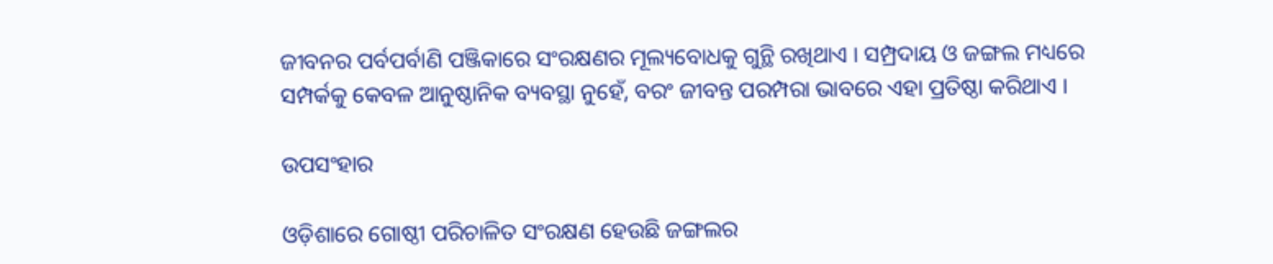ଜୀବନର ପର୍ବପର୍ବାଣି ପଞ୍ଜିକାରେ ସଂରକ୍ଷଣର ମୂଲ୍ୟବୋଧକୁ ଗୁନ୍ଥି ରଖିଥାଏ । ସମ୍ପ୍ରଦାୟ ଓ ଜଙ୍ଗଲ ମଧ୍ୟରେ ସମ୍ପର୍କକୁ କେବଳ ଆନୁଷ୍ଠାନିକ ବ୍ୟବସ୍ଥା ନୁହେଁ, ବରଂ ଜୀବନ୍ତ ପରମ୍ପରା ଭାବରେ ଏହା ପ୍ରତିଷ୍ଠା କରିଥାଏ ।

ଉପସଂହାର

ଓଡ଼ିଶାରେ ଗୋଷ୍ଠୀ ପରିଚାଳିତ ସଂରକ୍ଷଣ ହେଉଛି ଜଙ୍ଗଲର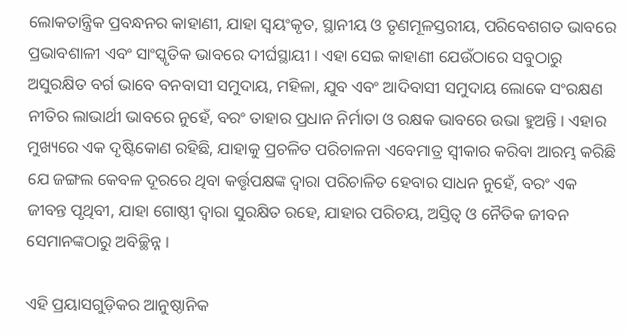ଲୋକତାନ୍ତ୍ରିକ ପ୍ରବନ୍ଧନର କାହାଣୀ, ଯାହା ସ୍ୱୟଂକୃତ, ସ୍ଥାନୀୟ ଓ ତୃଣମୂଳସ୍ତରୀୟ, ପରିବେଶଗତ ଭାବରେ ପ୍ରଭାବଶାଳୀ ଏବଂ ସାଂସ୍କୃତିକ ଭାବରେ ଦୀର୍ଘସ୍ଥାୟୀ । ଏହା ସେଇ କାହାଣୀ ଯେଉଁଠାରେ ସବୁଠାରୁ ଅସୁରକ୍ଷିତ ବର୍ଗ ଭାବେ ବନବାସୀ ସମୁଦାୟ, ମହିଳା, ଯୁବ ଏବଂ ଆଦିବାସୀ ସମୁଦାୟ ଲୋକେ ସଂରକ୍ଷଣ ନୀତିର ଲାଭାର୍ଥୀ ଭାବରେ ନୁହେଁ, ବରଂ ତାହାର ପ୍ରଧାନ ନିର୍ମାତା ଓ ରକ୍ଷକ ଭାବରେ ଉଭା ହୁଅନ୍ତି । ଏହାର ମୁଖ୍ୟରେ ଏକ ଦୃଷ୍ଟିକୋଣ ରହିଛି, ଯାହାକୁ ପ୍ରଚଳିତ ପରିଚାଳନା ଏବେମାତ୍ର ସ୍ୱୀକାର କରିବା ଆରମ୍ଭ କରିଛି ଯେ ଜଙ୍ଗଲ କେବଳ ଦୂରରେ ଥିବା କର୍ତ୍ତୃପକ୍ଷଙ୍କ ଦ୍ୱାରା ପରିଚାଳିତ ହେବାର ସାଧନ ନୁହେଁ, ବରଂ ଏକ ଜୀବନ୍ତ ପୃଥିବୀ, ଯାହା ଗୋଷ୍ଠୀ ଦ୍ୱାରା ସୁରକ୍ଷିତ ରହେ, ଯାହାର ପରିଚୟ, ଅସ୍ତିତ୍ୱ ଓ ନୈତିକ ଜୀବନ ସେମାନଙ୍କଠାରୁ ଅବିଚ୍ଛିନ୍ନ ।

ଏହି ପ୍ରୟାସଗୁଡ଼ିକର ଆନୁଷ୍ଠାନିକ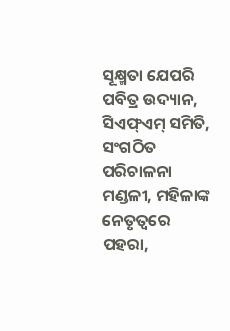ସୂକ୍ଷ୍ମତା ଯେପରି ପବିତ୍ର ଉଦ୍ୟାନ, ସିଏଫ୍ଏମ୍ ସମିତି, ସଂଗଠିତ ପରିଚାଳନା ମଣ୍ଡଳୀ, ମହିଳାଙ୍କ ନେତୃତ୍ୱରେ ପହରା,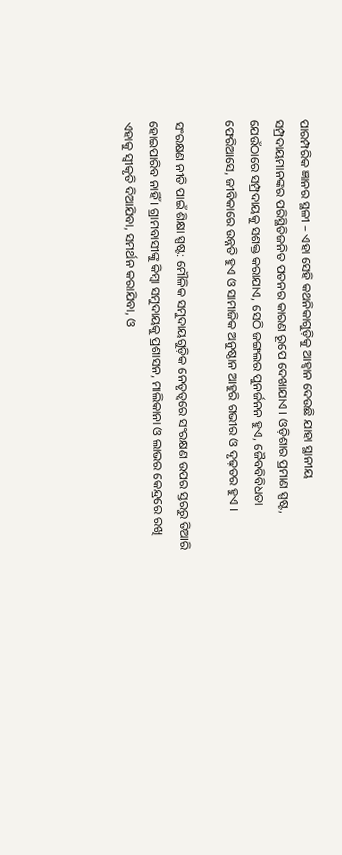ପାରମ୍ପରିକ ଜ୍ଞାନର ସ୍ଥଳୀ – ଏହା ସେହି କଥନିକାଗୁଡ଼ିକୁ ଆହ୍ୱାନ ଦେଉଛି ଯାହା ସ୍ଥାନୀୟ ସମ୍ପ୍ରଦାୟମାନଙ୍କର ପରିସ୍ଥିତିଜନିତ ପତନର କାରଣ ରୂପେ ଦେଖାଯାଏ । ଓଡ଼ିଶାର ପ୍ରମାଣ ସ୍ପଷ୍ଟ, ଯେଉଁଠାରେ ସମ୍ପ୍ରଦାୟକୁ ସଶକ୍ତ କରାଯାଏ, ସେଠି ଜଙ୍ଗଲର ପୁନର୍ଜନନ ହୁଏ, ଜୈବବିବିଧତା ଫେରିଆସେ, ଜୀବିକାରେ ଉନ୍ନତି ହୁଏ ଓ ସାମାଜିକ ଅନୁଷ୍ଠାନ ଆହୁରି ଗଭୀର ଓ ଦୃଢ଼ତର ହୁଏ ।

ସଂରକ୍ଷଣ ନୀତି ପାଇଁ ଶିକ୍ଷା ସ୍ପଷ୍ଟ: ମୌଳିକ ସମୁଦାୟଗୁଡ଼ିକ ନେତୃତ୍ୱରେ ସଂରକ୍ଷଣ ଉପର ସ୍ତରରୁ ତିଆରି ହୋଇପାରିବ ନାହିଁ । ଗ୍ରାମବାସୀଙ୍କୁ କିମ୍ବା ସମୁଦାୟକୁ ପ୍ରଶାସନ, ମାଲିକାନା ଓ ଲାଭର କେନ୍ଦ୍ରରେ ରଖି ଏହାକୁ ସ୍ୱୀକୃତି ଦିଆଯିବା, ସମର୍ଥନ କରାଯିବା, ଓ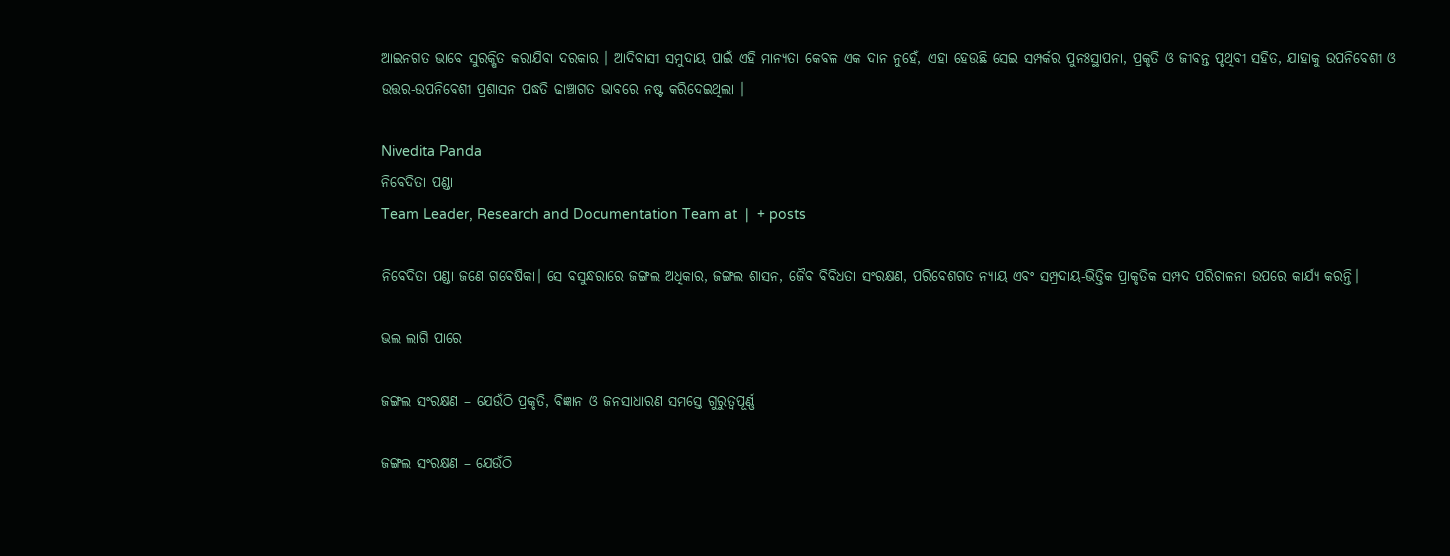ଆଇନଗତ ଭାବେ ସୁରକ୍ଷିତ କରାଯିବା ଦରକାର । ଆଦିବାସୀ ସମୁଦାୟ ପାଇଁ ଏହି ମାନ୍ୟତା କେବଳ ଏକ ଦାନ ନୁହେଁ, ଏହା ହେଉଛି ସେଇ ସମ୍ପର୍କର ପୁନଃସ୍ଥାପନା, ପ୍ରକୃତି ଓ ଜୀବନ୍ତ ପୃଥିବୀ ସହିତ, ଯାହାକୁ ଉପନିବେଶୀ ଓ ଉତ୍ତର-ଉପନିବେଶୀ ପ୍ରଶାସନ ପଦ୍ଧତି ଢାଞ୍ଚାଗତ ଭାବରେ ନଷ୍ଟ କରିଦେଇଥିଲା ।

Nivedita Panda
ନିବେଦିତା ପଣ୍ଡା
Team Leader, Research and Documentation Team at  |  + posts

ନିବେଦିତା ପଣ୍ଡା ଜଣେ ଗବେଷିକା। ସେ ବସୁନ୍ଧରାରେ ଜଙ୍ଗଲ ଅଧିକାର, ଜଙ୍ଗଲ ଶାସନ, ଜୈବ ବିବିଧତା ସଂରକ୍ଷଣ, ପରିବେଶଗତ ନ୍ୟାୟ ଏବଂ ସମ୍ପ୍ରଦାୟ-ଭିତ୍ତିକ ପ୍ରାକୃତିକ ସମ୍ପଦ ପରିଚାଳନା ଉପରେ କାର୍ଯ୍ୟ କରନ୍ତି।

ଭଲ ଲାଗି ପାରେ

ଜଙ୍ଗଲ ସଂରକ୍ଷଣ – ଯେଉଁଠି ପ୍ରକୃତି, ବିଜ୍ଞାନ ଓ ଜନସାଧାରଣ ସମସ୍ତେ ଗୁରୁତ୍ୱପୂର୍ଣ୍ଣ

ଜଙ୍ଗଲ ସଂରକ୍ଷଣ – ଯେଉଁଠି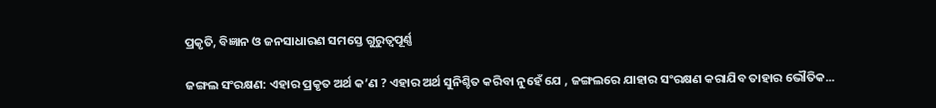ପ୍ରକୃତି, ବିଜ୍ଞାନ ଓ ଜନସାଧାରଣ ସମସ୍ତେ ଗୁରୁତ୍ୱପୂର୍ଣ୍ଣ

ଜଙ୍ଗଲ ସଂରକ୍ଷଣ: ଏହାର ପ୍ରକୃତ ଅର୍ଥ କ’ଣ ? ଏହାର ଅର୍ଥ ସୁନିଶ୍ଚିତ କରିବା ନୁହେଁ ଯେ , ଜଙ୍ଗଲରେ ଯାହାର ସଂରକ୍ଷଣ କରାଯିବ ତାହାର ଭୌତିକ...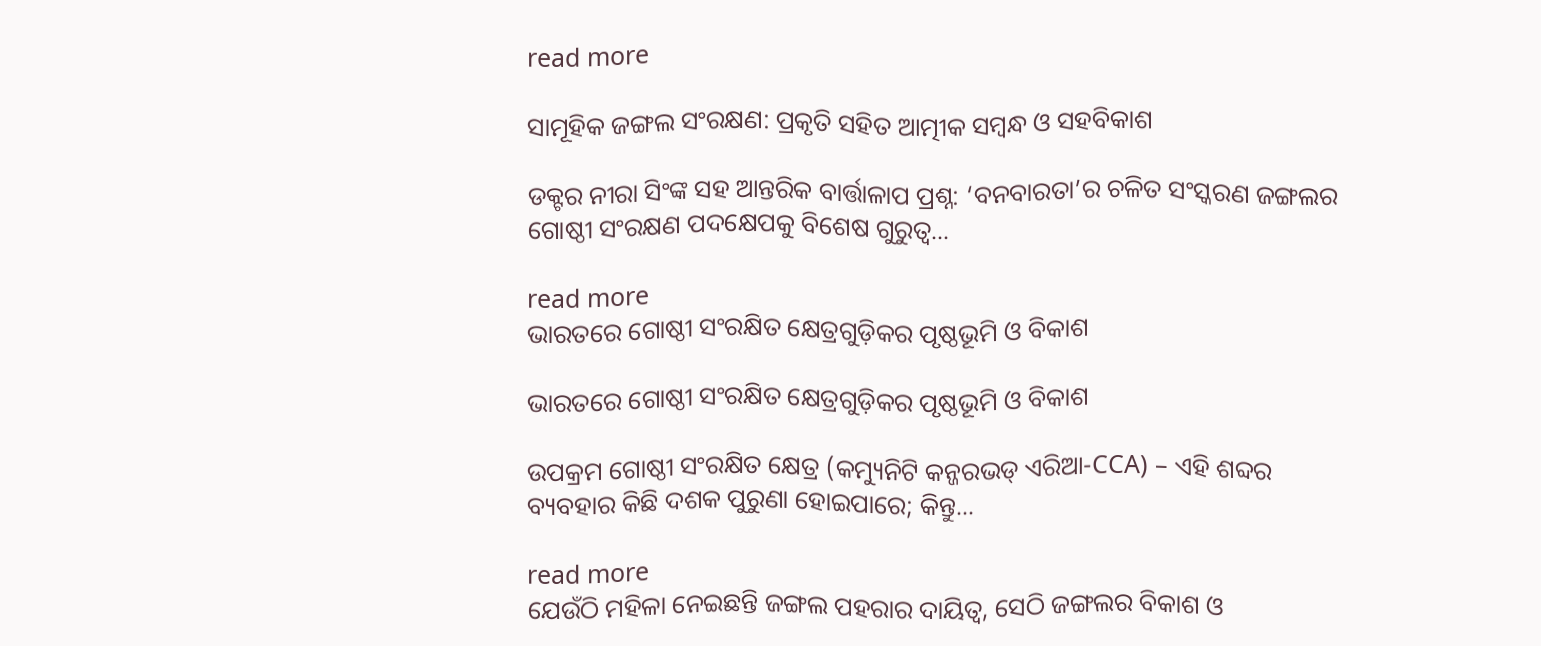read more

ସାମୂହିକ ଜଙ୍ଗଲ ସଂରକ୍ଷଣ: ପ୍ରକୃତି ସହିତ ଆତ୍ମୀକ ସମ୍ବନ୍ଧ ଓ ସହବିକାଶ

ଡକ୍ଟର ନୀରା ସିଂଙ୍କ ସହ ଆନ୍ତରିକ ବାର୍ତ୍ତାଳାପ ପ୍ରଶ୍ନ: ‘ବନବାରତା’ର ଚଳିତ ସଂସ୍କରଣ ଜଙ୍ଗଲର ଗୋଷ୍ଠୀ ସଂରକ୍ଷଣ ପଦକ୍ଷେପକୁ ବିଶେଷ ଗୁରୁତ୍ୱ...

read more
ଭାରତରେ ଗୋଷ୍ଠୀ ସଂରକ୍ଷିତ କ୍ଷେତ୍ରଗୁଡ଼ିକର ପୃଷ୍ଠଭୂମି ଓ ବିକାଶ

ଭାରତରେ ଗୋଷ୍ଠୀ ସଂରକ୍ଷିତ କ୍ଷେତ୍ରଗୁଡ଼ିକର ପୃଷ୍ଠଭୂମି ଓ ବିକାଶ

ଉପକ୍ରମ ଗୋଷ୍ଠୀ ସଂରକ୍ଷିତ କ୍ଷେତ୍ର (କମ୍ୟୁନିଟି କନ୍ଜରଭଡ୍ ଏରିଆ-CCA) – ଏହି ଶବ୍ଦର ବ୍ୟବହାର କିଛି ଦଶକ ପୁରୁଣା ହୋଇପାରେ; କିନ୍ତୁ...

read more
ଯେଉଁଠି ମହିଳା ନେଇଛନ୍ତି ଜଙ୍ଗଲ ପହରାର ଦାୟିତ୍ୱ, ସେଠି ଜଙ୍ଗଲର ବିକାଶ ଓ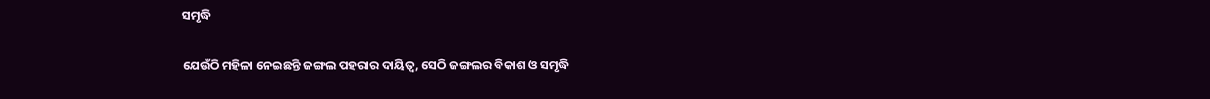ସମୃଦ୍ଧି

ଯେଉଁଠି ମହିଳା ନେଇଛନ୍ତି ଜଙ୍ଗଲ ପହରାର ଦାୟିତ୍ୱ, ସେଠି ଜଙ୍ଗଲର ବିକାଶ ଓ ସମୃଦ୍ଧି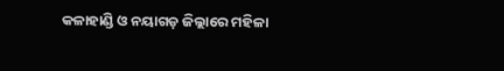କଳାହାଣ୍ଡି ଓ ନୟାଗଡ଼ ଜିଲ୍ଲାରେ ମହିଳା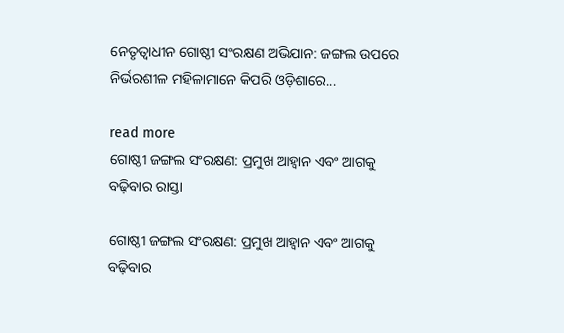ନେତୃତ୍ୱାଧୀନ ଗୋଷ୍ଠୀ ସଂରକ୍ଷଣ ଅଭିଯାନ: ଜଙ୍ଗଲ ଉପରେ ନିର୍ଭରଶୀଳ ମହିଳାମାନେ କିପରି ଓଡ଼ିଶାରେ...

read more
ଗୋଷ୍ଠୀ ଜଙ୍ଗଲ ସଂରକ୍ଷଣ: ପ୍ରମୁଖ ଆହ୍ୱାନ ଏବଂ ଆଗକୁ ବଢ଼ିବାର ରାସ୍ତା

ଗୋଷ୍ଠୀ ଜଙ୍ଗଲ ସଂରକ୍ଷଣ: ପ୍ରମୁଖ ଆହ୍ୱାନ ଏବଂ ଆଗକୁ ବଢ଼ିବାର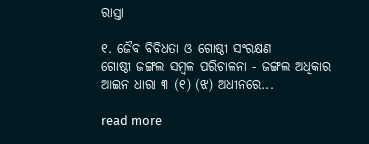ରାସ୍ତା

୧. ଜୈବ ବିବିଧତା ଓ ଗୋଷ୍ଠୀ ସଂରକ୍ଷଣ                 ଗୋଷ୍ଠୀ ଜଙ୍ଗଲ ସମ୍ବଳ ପରିଚାଳନା - ଜଙ୍ଗଲ ଅଧିକାର ଆଇନ ଧାରା ୩ (୧) (ଝ) ଅଧୀନରେ...

read more